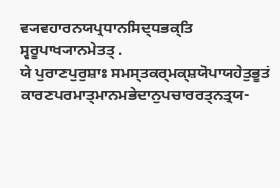ਵ੍ਯਵਹਾਰਨਯਪ੍ਰਧਾਨਸਿਦ੍ਧਭਕ੍ਤਿ ਸ੍ਵਰੂਪਾਖ੍ਯਾਨਮੇਤਤ੍ .
ਯੇ ਪੁਰਾਣਪੁਰੁਸ਼ਾਃ ਸਮਸ੍ਤਕਰ੍ਮਕ੍ਸ਼ਯੋਪਾਯਹੇਤੁਭੂਤਂ ਕਾਰਣਪਰਮਾਤ੍ਮਾਨਮਭੇਦਾਨੁਪਚਾਰਰਤ੍ਨਤ੍ਰਯ-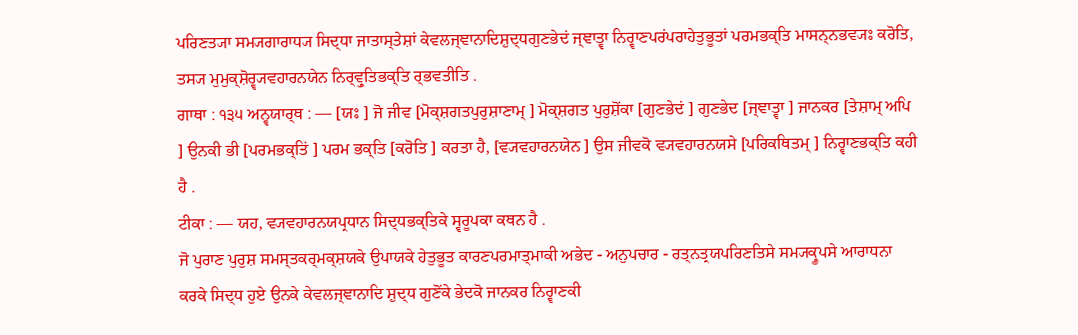ਪਰਿਣਤ੍ਯਾ ਸਮ੍ਯਗਾਰਾਧ੍ਯ ਸਿਦ੍ਧਾ ਜਾਤਾਸ੍ਤੇਸ਼ਾਂ ਕੇਵਲਜ੍ਞਾਨਾਦਿਸ਼ੁਦ੍ਧਗੁਣਭੇਦਂ ਜ੍ਞਾਤ੍ਵਾ ਨਿਰ੍ਵਾਣਪਰਂਪਰਾਹੇਤੁਭੂਤਾਂ ਪਰਮਭਕ੍ਤਿ ਮਾਸਨ੍ਨਭਵ੍ਯਃ ਕਰੋਤਿ, ਤਸ੍ਯ ਮੁਮੁਕ੍ਸ਼ੋਰ੍ਵ੍ਯਵਹਾਰਨਯੇਨ ਨਿਰ੍ਵ੍ਰੁਤਿਭਕ੍ਤਿ ਰ੍ਭਵਤੀਤਿ .
ਗਾਥਾ : ੧੩੫ ਅਨ੍ਵਯਾਰ੍ਥ : — [ਯਃ ] ਜੋ ਜੀਵ [ਮੋਕ੍ਸ਼ਗਤਪੁਰੁਸ਼ਾਣਾਮ੍ ] ਮੋਕ੍ਸ਼ਗਤ ਪੁਰੁਸ਼ੋਂਕਾ [ਗੁਣਭੇਦਂ ] ਗੁਣਭੇਦ [ਜ੍ਞਾਤ੍ਵਾ ] ਜਾਨਕਰ [ਤੇਸ਼ਾਮ੍ ਅਪਿ ] ਉਨਕੀ ਭੀ [ਪਰਮਭਕ੍ਤਿਂ ] ਪਰਮ ਭਕ੍ਤਿ [ਕਰੋਤਿ ] ਕਰਤਾ ਹੈ, [ਵ੍ਯਵਹਾਰਨਯੇਨ ] ਉਸ ਜੀਵਕੋ ਵ੍ਯਵਹਾਰਨਯਸੇ [ਪਰਿਕਥਿਤਮ੍ ] ਨਿਰ੍ਵਾਣਭਕ੍ਤਿ ਕਹੀ ਹੈ .
ਟੀਕਾ : — ਯਹ, ਵ੍ਯਵਹਾਰਨਯਪ੍ਰਧਾਨ ਸਿਦ੍ਧਭਕ੍ਤਿਕੇ ਸ੍ਵਰੂਪਕਾ ਕਥਨ ਹੈ .
ਜੋ ਪੁਰਾਣ ਪੁਰੁਸ਼ ਸਮਸ੍ਤਕਰ੍ਮਕ੍ਸ਼ਯਕੇ ਉਪਾਯਕੇ ਹੇਤੁਭੂਤ ਕਾਰਣਪਰਮਾਤ੍ਮਾਕੀ ਅਭੇਦ - ਅਨੁਪਚਾਰ - ਰਤ੍ਨਤ੍ਰਯਪਰਿਣਤਿਸੇ ਸਮ੍ਯਕ੍ਰੂਪਸੇ ਆਰਾਧਨਾ ਕਰਕੇ ਸਿਦ੍ਧ ਹੁਏ ਉਨਕੇ ਕੇਵਲਜ੍ਞਾਨਾਦਿ ਸ਼ੁਦ੍ਧ ਗੁਣੋਂਕੇ ਭੇਦਕੋ ਜਾਨਕਰ ਨਿਰ੍ਵਾਣਕੀ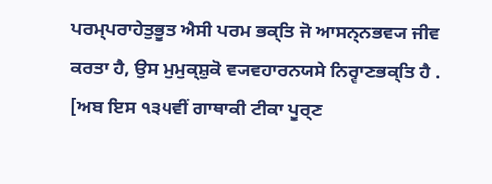ਪਰਮ੍ਪਰਾਹੇਤੁਭੂਤ ਐਸੀ ਪਰਮ ਭਕ੍ਤਿ ਜੋ ਆਸਨ੍ਨਭਵ੍ਯ ਜੀਵ ਕਰਤਾ ਹੈ, ਉਸ ਮੁਮੁਕ੍ਸ਼ੁਕੋ ਵ੍ਯਵਹਾਰਨਯਸੇ ਨਿਰ੍ਵਾਣਭਕ੍ਤਿ ਹੈ .
[ਅਬ ਇਸ ੧੩੫ਵੀਂ ਗਾਥਾਕੀ ਟੀਕਾ ਪੂਰ੍ਣ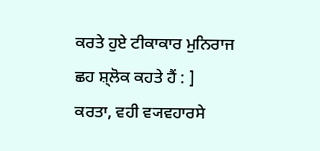ਕਰਤੇ ਹੁਏ ਟੀਕਾਕਾਰ ਮੁਨਿਰਾਜ ਛਹ ਸ਼੍ਲੋਕ ਕਹਤੇ ਹੈਂ : ]
ਕਰਤਾ, ਵਹੀ ਵ੍ਯਵਹਾਰਸੇ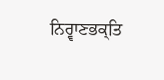ਨਿਰ੍ਵਾਣਭਕ੍ਤਿ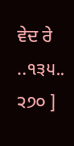ਵੇਦ ਰੇ ..੧੩੫..
੨੭੦ ]